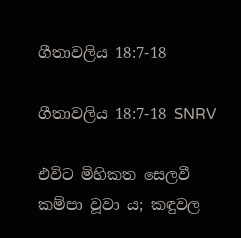ගීතාවලිය 18:7-18

ගීතාවලිය 18:7-18 SNRV

එවිට මිහිකත සෙලවී කම්පා වූවා ය; කඳුවල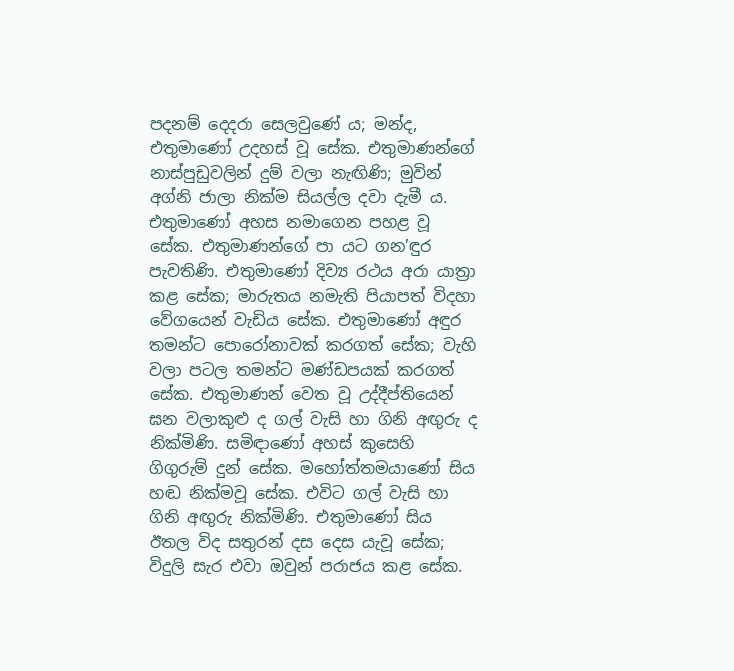පදනම් දෙදරා සෙලවුණේ ය; මන්ද, එතුමාණෝ උදහස් වූ සේක. එතුමාණන්ගේ නාස්පුඩුවලින් දුම් වලා නැඟිණි; මුවින් අග්නි ජාලා නික්ම සියල්ල දවා දැමී ය. එතුමාණෝ අහස නමාගෙන පහළ වූ සේක. එතුමාණන්ගේ පා යට ගන’ඳුර පැවතිණි. එතුමාණෝ දිව්‍ය රථය අරා යාත්‍රා කළ සේක; මාරුතය නමැති පියාපත් විදහා වේගයෙන් වැඩිය සේක. එතුමාණෝ අඳුර තමන්ට පොරෝනාවක් කරගත් සේක; වැහි වලා පටල තමන්ට මණ්ඩපයක් කරගත් සේක. එතුමාණන් වෙත වූ උද්දීප්තියෙන් ඝන වලාකුළු ද ගල් වැසි හා ගිනි අඟුරු ද නික්මිණි. සමිඳාණෝ අහස් කුසෙහි ගිගුරුම් දුන් සේක. මහෝත්තමයාණෝ සිය හඬ නික්මවූ සේක. එවිට ගල් වැසි හා ගිනි අඟුරු නික්මිණි. එතුමාණෝ සිය ඊතල විද සතුරන් දස දෙස යැවූ සේක; විදුලි සැර එවා ඔවුන් පරාජය කළ සේක.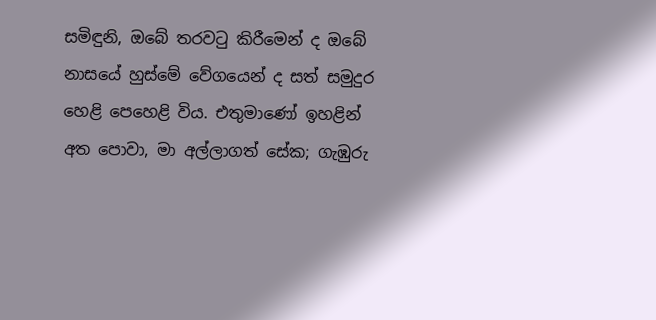සමිඳුනි, ඔබේ තරවටු කිරීමෙන් ද ඔබේ නාසයේ හුස්මේ වේගයෙන් ද සත් සමුදුර හෙළි පෙහෙළි විය. එතුමාණෝ ඉහළින් අත පොවා, මා අල්ලාගත් සේක; ගැඹුරු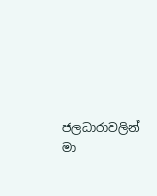ජලධාරාවලින් මා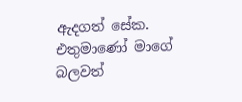ඇදගත් සේක. එතුමාණෝ මාගේ බලවත්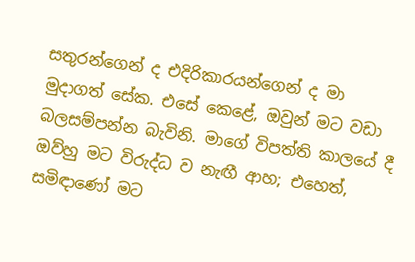සතුරන්ගෙන් ද එදිරිකාරයන්ගෙන් ද මා මුදාගත් සේක. එසේ කෙළේ, ඔවුන් මට වඩා බලසම්පන්න බැවිනි. මාගේ විපත්ති කාලයේ දී ඔව්හු මට විරුද්ධ ව නැඟී ආහ; එහෙත්, සමිඳාණෝ මට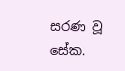සරණ වූ සේක.